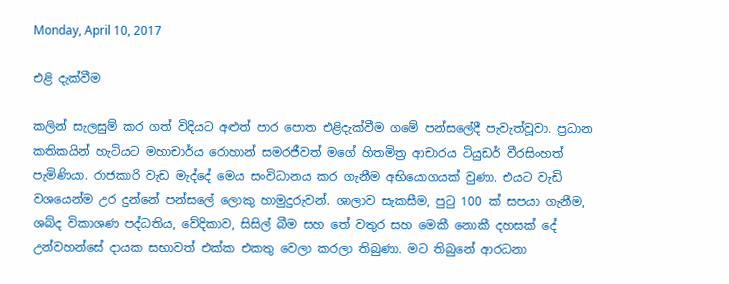Monday, April 10, 2017

එළි දැක්වීම

කලින් සැලසුම් කර ගත් විදියට අළුත් පාර පොත එළිදැක්වීම ගමේ පන්සලේදී පැවැත්වූවා. ප්‍රධාන කතිකයින් හැටියට මහාචාර්ය රොහාන් සමරජීවත් මගේ හිතමිත්‍ර ආචාරය ටියුඩර් වීරසිංහත් පැමිණියා. රාජකාරි වැඩ මැද්දේ මෙය සංවිධානය කර ගැනීම අභියොගයක් වුණා. එයට වැඩි වශයෙන්ම උර දුන්නේ පන්සලේ ලොකු හාමුදුරුවන්. ශාලාව සැකසීම, පුටු 100 ක් සපයා ගැනීම, ශබ්ද විකාශණ පද්ධතිය, වේදිකාව, සිසිල් බීම සහ තේ වතුර සහ මෙකී නොකී දහසක් දේ උන්වහන්සේ දායක සභාවත් එක්ක එකතු වෙලා කරලා තිබුණා. මට තිබුනේ ආරධනා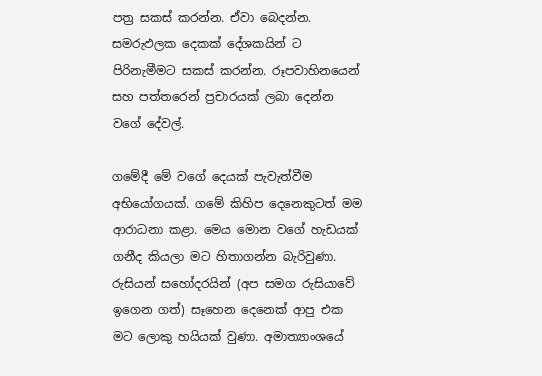පත්‍ර සකස් කරන්න. ඒවා බෙදන්න. සමරුඵලක දෙකක් දේශකයින් ට පිරිනැමීමට සකස් කරන්න. රූපවාහිනයෙන් සහ පත්තරෙන් ප්‍රචාරයක් ලබා දෙන්න වගේ දේවල්.

ගමේදී මේ වගේ දෙයක් පැවැත්වීම අභියෝගයක්. ගමේ කිහිප දෙනෙකුටත් මම ආරාධනා කළා. මෙය මොන වගේ හැඩයක් ගනීද කියලා මට හිතාගන්න බැරිවුණා. රුසියන් සහෝදරයින් (අප සමග රුසියාවේ ඉගෙන ගත්) සෑහෙන දෙනෙක් ආපු එක මට ලොකු හයියක් වුණා. අමාත්‍යාංශයේ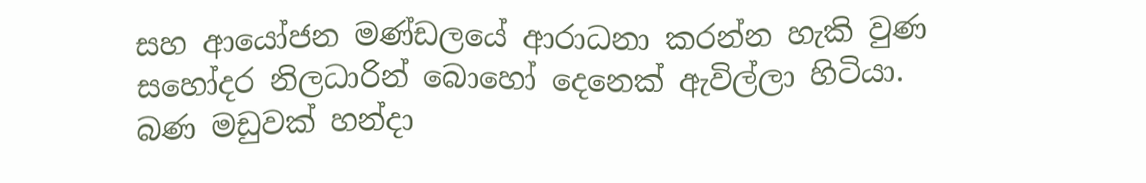සහ ආයෝජන මණ්ඩලයේ ආරාධනා කරන්න හැකි වුණ සහෝදර නිලධාරින් බොහෝ දෙනෙක් ඇවිල්ලා හිටියා. බණ මඩුවක් හන්දා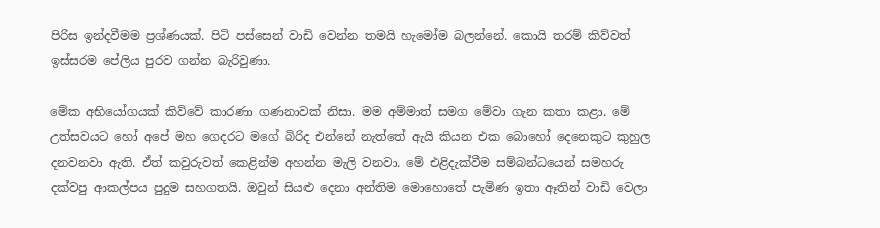පිරිස ඉන්දවීමම ප්‍රශ්ණයක්. පිටි පස්සෙන් වාඩි වෙන්න තමයි හැමෝම බලන්නේ. කොයි තරම් කිව්වත් ඉස්සරම පේලිය පුරව ගන්න බැරිවුණා.

මේක අභියෝගයක් කිව්වේ කාරණා ගණනාවක් නිසා. මම අම්මාත් සමග මේවා ගැන කතා කළා. මේ උත්සවයට හෝ අපේ ‍මහ ගෙදරට මගේ බිරිද එන්නේ නැත්තේ ඇයි කියන එක බොහෝ දෙනෙකුට කුහුල දනවනවා ඇති. ඒත් කවුරුවත් කෙළින්ම අහන්න මැලි වනවා. මේ එළිදැක්වීම සම්බන්ධයෙන් සමහරු දක්වපු ආකල්පය පුදුම සහගතයි. ඔවුන් සියළු දෙනා අන්තිම මොහොතේ පැමිණ ඉතා ඈතින් වාඩි වෙලා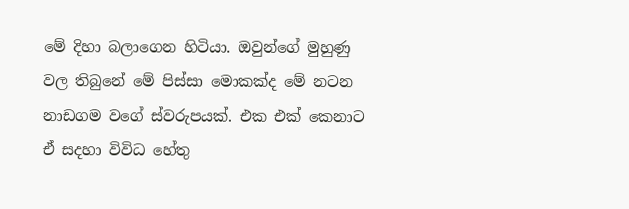මේ දිහා බලාගෙන හිටියා. ඔවුන්ගේ මුහුණු වල තිබුනේ මේ පිස්සා මොකක්ද මේ නටන නාඩගම වගේ ස්වරුපයක්. එක එක් කෙනාට ඒ සදහා විවිධ හේතු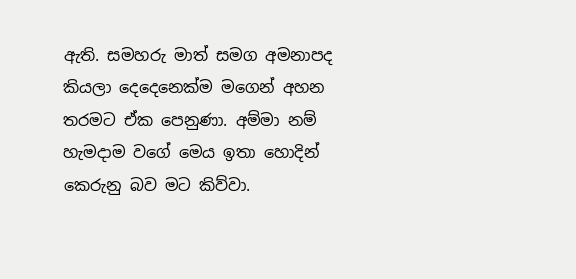ඇති. සමහරු මාත් සමග අමනාපද කියලා දෙදෙනෙක්ම මගෙන් අහන තරමට ඒක පෙනුණා. අම්මා නම් හැමදාම වගේ මෙය ඉතා හොදින් කෙරුනු බව මට කිව්වා.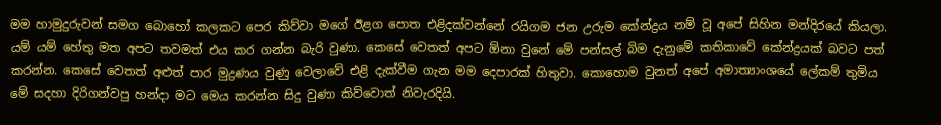මම හාමුදුරුවන් සමග බොහෝ කලකට පෙර කිව්වා මගේ ඊළග පොත එළිදක්වන්නේ රයිගම ජන උරුම කේන්ද්‍රය නම් වූ අපේ සිහින මන්දිරයේ කියලා. යම් යම් හේතු මත අපට තවමත් එය කර ගන්න බැරි වුණා. කෙසේ වෙතත් අපට ඕනා වුනේ මේ පන්සල් බිම දැනුමේ කතිකාවේ කේන්ද්‍රයක් බවට පත් කරන්න. කෙසේ වෙතත් අළුත් පාර මුද්‍රණය වුණු වෙලාවේ එළි දැක්වීම ගැන මම දෙපාරක් හිතුවා. කොහොම වුනත් අපේ අමාත්‍යාංශයේ ලේකම් තුමිය මේ සදහා දිරිගන්වපු හන්දා මට මෙය කරන්න සිදු වුණා කිව්වොත් නිවැරදියි.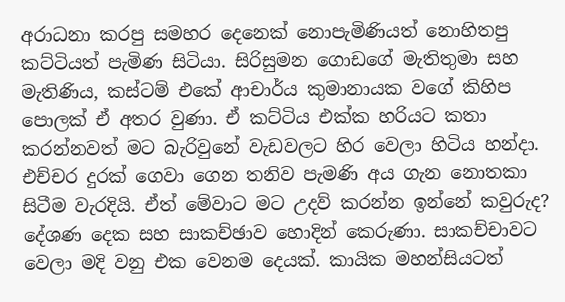අරාධනා කරපු සමහර දෙනෙක් නොපැමිණියත් නොහිතපු කට්ටියත් පැමිණ සිටියා. සිරිසුමන ගොඩගේ මැතිතුමා සහ මැතිණිය, කස්ටම් එකේ ආචාර්ය කුමානායක වගේ කිහිප පොලක් ඒ අතර වුණා. ඒ කට්ටිය එක්ක හරියට කතා කරන්නවත් මට බැරිවුනේ වැඩවලට හිර වෙලා හිටිය හන්දා. එච්චර දුරක් ගෙවා ගෙන තනිව පැමණි අය ගැන නොතකා සිටීම වැරදියි. ඒත් මේවාට මට උදව් කරන්න ඉන්නේ කවුරුද? දේශණ දෙක සහ සාකච්ඡාව හොදින් කෙරුණා. සාකච්චාවට වෙලා මදි වනු එක වෙනම දෙයක්. කායික මහන්සියටත්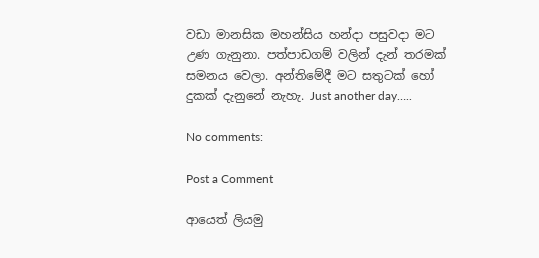වඩා මානසික මහන්සිය හන්දා පසුවදා මට උණ ගැනුනා. පත්පාඩගම් වලින් දැන් තරමක් සමනය වෙලා. අන්තිමේදී මට සතුටක් හෝ දුකක් දැනුනේ නැහැ. Just another day…..

No comments:

Post a Comment

ආයෙත් ලියමු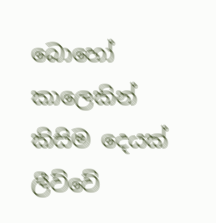බොහෝ කාලෙකින් කිසිම දෙයක් ලීව්වේ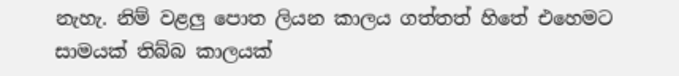නැහැ. නිම් වළලු පොත ලියන කාලය ගත්තත් හිතේ එහෙමට සාමයක් තිබ්බ කාලයක්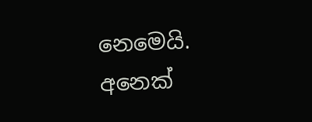නෙමෙයි. අනෙක්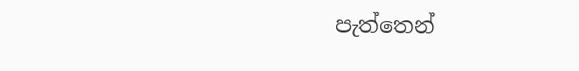පැත්තෙන්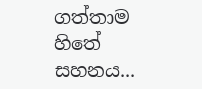ගත්තාම හිතේ සහනය...